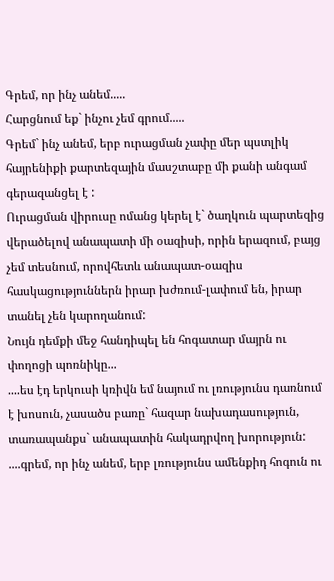Գրեմ, որ ինչ անեմ.....
Հարցնում եք` ինչու չեմ գրում.....
Գրեմ` ինչ անեմ, երբ ուրացման չափը մեր պստլիկ հայրենիքի քարտեզային մասշտաբը մի քանի անգամ գերազանցել է :
Ուրացման վիրուսը ոմանց կերել է` ծաղկուն պարտեզից վերածելով անապատի մի օազիսի, որին երազում, բայց չեմ տեսնում, որովհետև անապատ-օազիս հասկացություններն իրար խժռում-լափում են, իրար տանել չեն կարողանում:
Նույն դեմքի մեջ հանդիպել են հոգատար մայրն ու փողոցի պոռնիկը...
....ես էդ երկուսի կռիվն եմ նայում ու լռությունս դառնում է խոսուն, չասածս բառը` հազար նախադասություն, տառապանքս` անապատին հակադրվող խորություն:
....գրեմ, որ ինչ անեմ, երբ լռությունս ամենքիդ հոգուն ու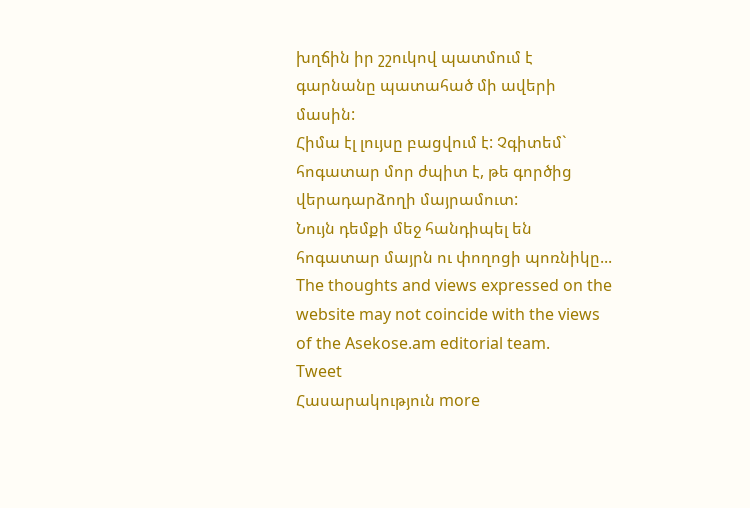խղճին իր շշուկով պատմում է գարնանը պատահած մի ավերի մասին:
Հիմա էլ լույսը բացվում է: Չգիտեմ` հոգատար մոր ժպիտ է, թե գործից վերադարձողի մայրամուտ:
Նույն դեմքի մեջ հանդիպել են հոգատար մայրն ու փողոցի պոռնիկը...
The thoughts and views expressed on the website may not coincide with the views of the Asekose.am editorial team.
Tweet
Հասարակություն more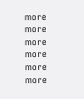more
more
more
more
more
more